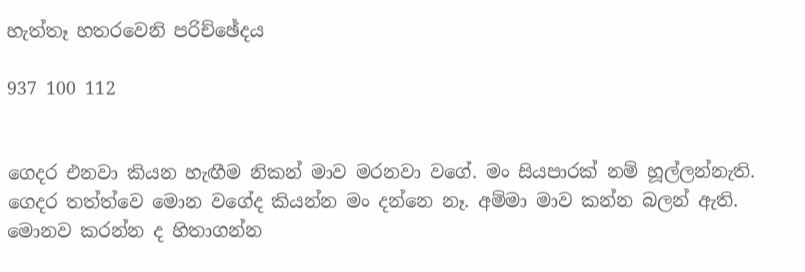හැත්තෑ හතරවෙනි පරිච්ඡේදය

937 100 112


ගෙදර එනවා කියන හැඟීම නිකන් මාව මරනවා වගේ. මං සියපාරක් නම් හූල්ලන්නැති. ගෙදර තත්ත්වෙ මොන වගේද කියන්න මං දන්නෙ නෑ. අම්මා මාව කන්න බලන් ඇති. මොනව කරන්න ද හිතාගන්න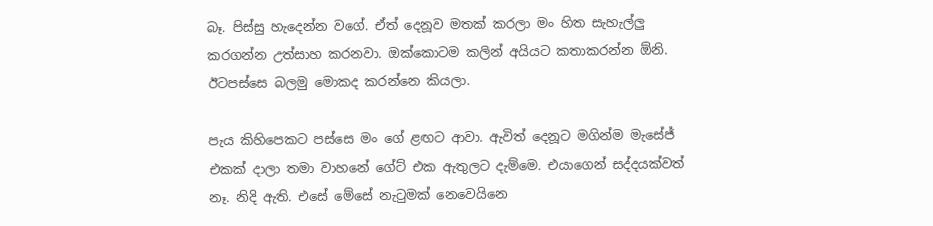බෑ. පිස්සු හැදෙන්න වගේ. ඒත් දෙනූව මතක් කරලා මං හිත සැහැල්ලු කරගන්න උත්සාහ කරනවා. ඔක්කොටම කලින් අයියට කතාකරන්න ඕනි. ඊටපස්සෙ බලමු මොකද කරන්නෙ කියලා.

පැය කිහිපෙකට පස්සෙ මං ගේ ළඟට ආවා. ඇවිත් දෙනූට මගින්ම මැසේජ් එකක් දාලා තමා වාහනේ ගේට් එක ඇතුලට දැම්මෙ. එයාගෙන් සද්දයක්වත් නෑ. නිදි ඇති. එසේ මේසේ නැටුමක් නෙවෙයිනෙ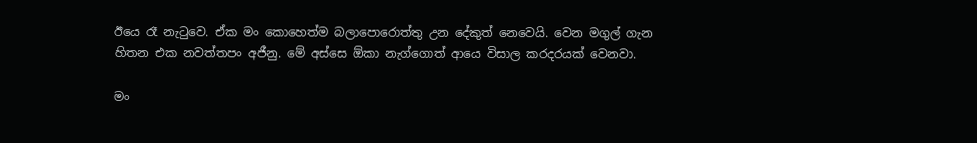ඊයෙ රෑ නැටුවෙ. ඒක මං කොහෙත්ම බලාපොරොත්තු උන දේකුත් නෙවෙයි. වෙන මගුල් ගැන හිතන එක නවත්තපං අජීනු. මේ අස්සෙ ඕකා නැග්ගොත් ආයෙ විසාල කරදරයක් වෙනවා.

මං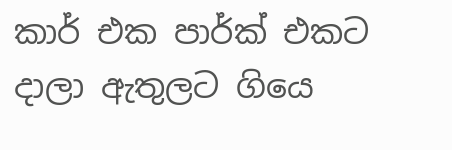කාර් එක පාර්ක් එකට දාලා ඇතුලට ගියෙ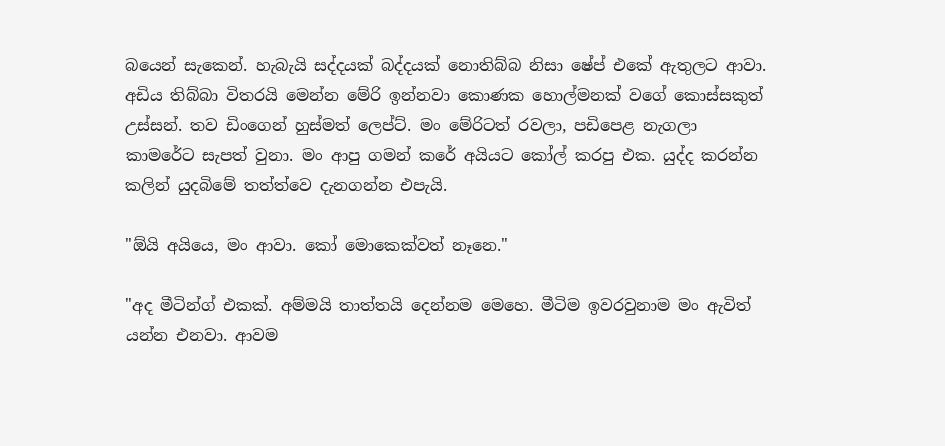බයෙන් සැකෙන්. හැබැයි සද්දයක් බද්දයක් නොතිබ්බ නිසා ෂේප් එකේ ඇතුලට ආවා. අඩිය තිබ්බා විතරයි මෙන්න මේරි ඉන්නවා කොණක හොල්මනක් වගේ කොස්සකුත් උස්සන්. තව ඩිංගෙන් හුස්මත් ලෙප්‍ට්. මං මේරිටත් රවලා, පඩිපෙළ නැගලා කාමරේට සැපත් වුනා. මං ආපු ගමන් කරේ අයියට කෝල් කරපු එක. යුද්ද කරන්න කලින් යුදබිමේ තත්ත්වෙ දැනගන්න එපැයි.

"ඕයි අයියෙ, මං ආවා. කෝ මොකෙක්වත් නෑනෙ."

"අද මීටින්ග් එකක්. අම්මයි තාත්තයි දෙන්නම මෙහෙ. මීටිම ඉවරවුනාම මං ඇවිත් යන්න එනවා. ආවම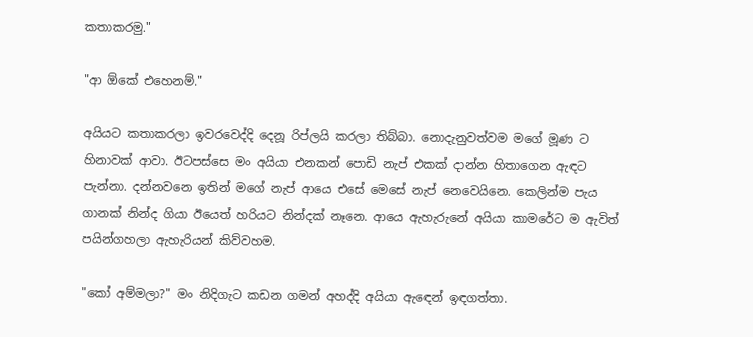කතාකරමු."

"ආ ඕකේ එහෙනම්."

අයියට කතාකරලා ඉවරවෙද්දි දෙනූ රිප්ලයි කරලා තිබ්බා. නොදැනුවත්වම මගේ මූණ ට හිනාවක් ආවා. ඊටපස්සෙ මං අයියා එනකන් පොඩි නැප් එකක් දාන්න හිතාගෙන ඇඳට පැන්නා. දන්නවනෙ ඉතින් මගේ නැප් ආයෙ එසේ මෙසේ නැප් නෙවෙයිනෙ. කෙලින්ම පැය ගානක් නින්ද ගියා ඊයෙත් හරියට නින්දක් නෑනෙ. ආයෙ ඇහැරුනේ අයියා කාමරේට ම ඇවිත් පයින්ගහලා ඇහැරියන් කිව්වහම.

"කෝ අම්මලා?" මං නිදිගැට කඩන ගමන් අහද්දි අයියා ඇඳෙන් ඉඳගත්තා.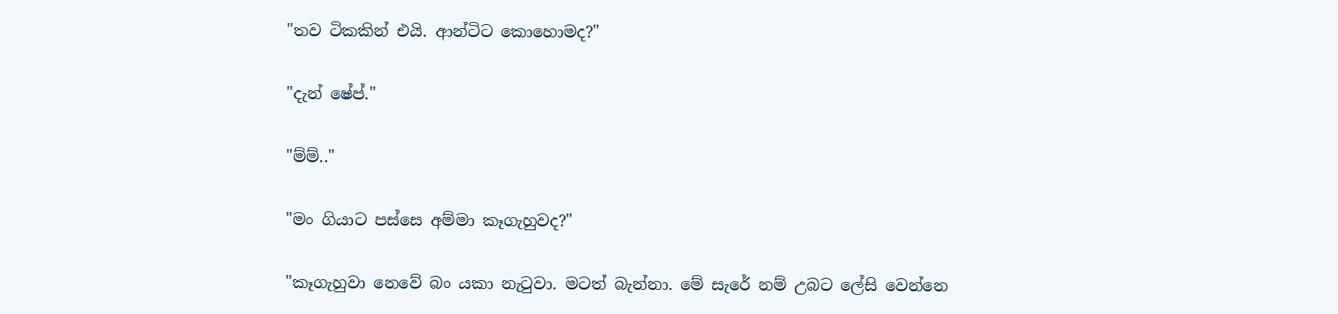"තව ටිකකින් එයි. ආන්ටිට කොහොමද?"

"දැන් ෂේප්."

"ම්ම්.."

"මං ගියාට පස්සෙ අම්මා කෑගැහුවද?"

"කෑගැහුවා නෙවේ බං යකා නැටුවා. මටත් බැන්නා. මේ සැරේ නම් උබට ලේසි වෙන්නෙ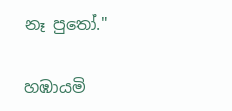නෑ පුතෝ."

හඹායමි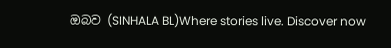ඔබව (SINHALA BL)Where stories live. Discover now